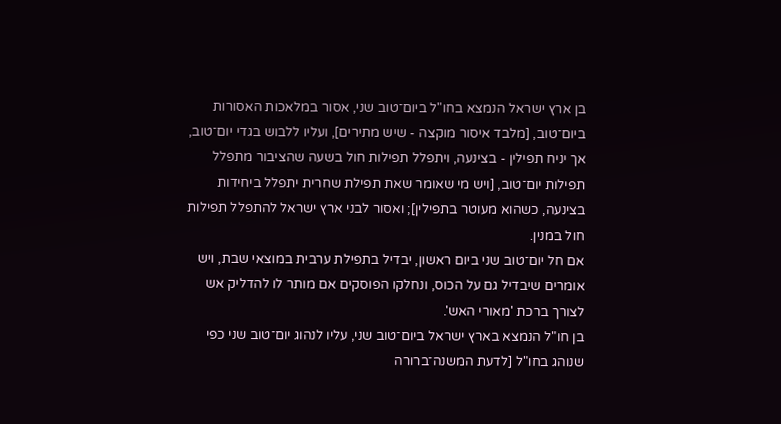בן ארץ ישראל הנמצא בחו"ל ביום־טוב שני, אסור במלאכות האסורות ביום־טוב, [מלבד איסור מוקצה - שיש מתירים], ועליו ללבוש בגדי יום־טוב, אך יניח תפילין - בצינעה, ויתפלל תפילות חול בשעה שהציבור מתפלל תפילות יום־טוב, [ויש מי שאומר שאת תפילת שחרית יתפלל ביחידות בצינעה, כשהוא מעוטר בתפילין]; ואסור לבני ארץ ישראל להתפלל תפילות חול במנין.
אם חל יום־טוב שני ביום ראשון, יבדיל בתפילת ערבית במוצאי שבת, ויש אומרים שיבדיל גם על הכוס, ונחלקו הפוסקים אם מותר לו להדליק אש לצורך ברכת 'מאורי האש'.
בן חו"ל הנמצא בארץ ישראל ביום־טוב שני, עליו לנהוג יום־טוב שני כפי שנוהג בחו"ל [לדעת המשנה־ברורה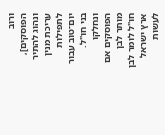ורוב הפוסקים], ונהוג להתיר עריכת מנין לתפילות יום־טוב עבור בני חו"ל.
ונחלקו הפוסקים אם מותר לבן חו"ל לומר לבן ארץ ישראל לעשות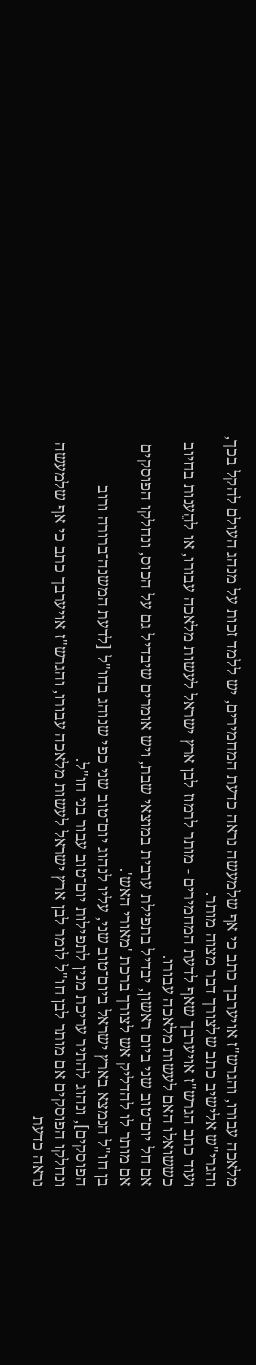מלאכה עבורו, והגרש"ז אויערבך כתב כי אף שלמעשה נראה כדעת המחמירים, יש ללמד זכות על מנהג העולם להקל בכך, והגרי"ש אלישיב כתב שלצורך דבר מצוה מותר.
ועוד כתב הגרש"ז אויערבך שאף לדעת המחמירים - מותר לרמוז לבן ארץ ישראל לעשות מלאכה עבורו, או להֵענות בחיוב כששואלו האם לעשות מלאכה עבורו.
אם חל יום־טוב שני ביום ראשון, יבדיל בתפילת ערבית במוצאי שבת, ויש אומרים שיבדיל גם על הכוס, ונחלקו הפוסקים אם מותר לו להדליק אש לצורך ברכת 'מאורי האש'.
בן חו"ל הנמצא בארץ ישראל ביום־טוב שני, עליו לנהוג יום־טוב שני כפי שנוהג בחו"ל [לדעת המשנה־ברורה ורוב הפוסקים], ונהוג להתיר עריכת מנין לתפילות יום־טוב עבור בני חו"ל.
ונחלקו הפוסקים אם מותר לבן חו"ל לומר לבן ארץ ישראל לעשות מלאכה עבורו, והגרש"ז אויערבך כתב כי אף שלמעשה נראה כדעת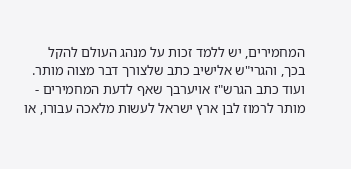המחמירים, יש ללמד זכות על מנהג העולם להקל בכך, והגרי"ש אלישיב כתב שלצורך דבר מצוה מותר.
ועוד כתב הגרש"ז אויערבך שאף לדעת המחמירים - מותר לרמוז לבן ארץ ישראל לעשות מלאכה עבורו, או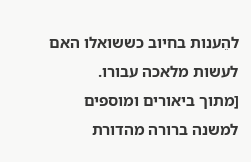להֵענות בחיוב כששואלו האם לעשות מלאכה עבורו.
[מתוך ביאורים ומוספים למשנה ברורה מהדורת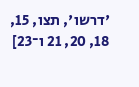'דרשו', תצו, 15, 18, 20, 21 ו־23]